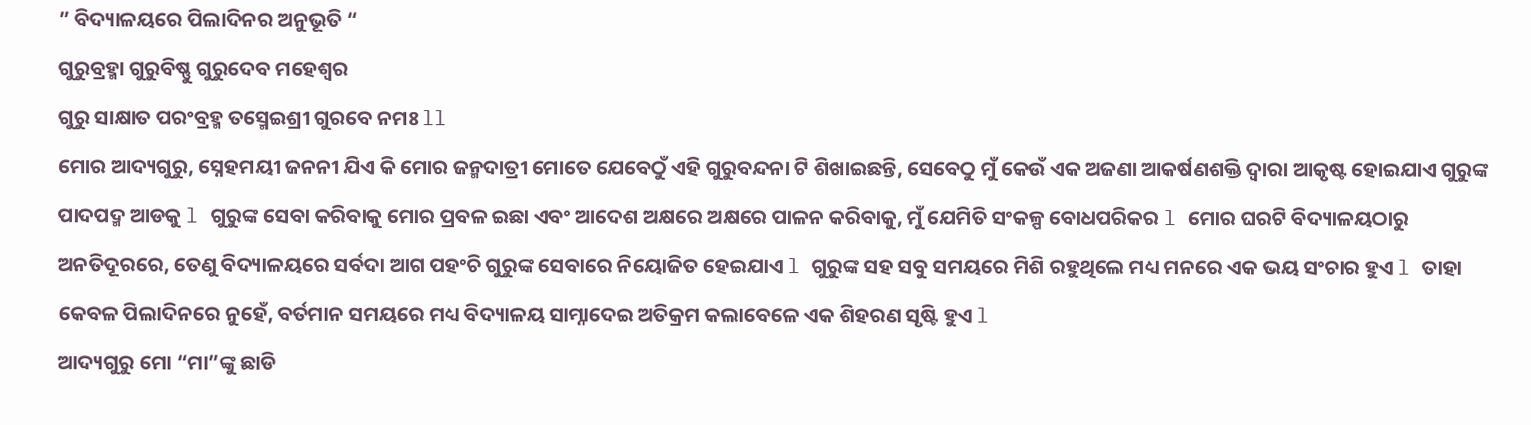” ବିଦ୍ୟାଳୟରେ ପିଲାଦିନର ଅନୁଭୂତି “
ଗୁରୁବ୍ରହ୍ମା ଗୁରୁବିଷ୍ଣୁ ଗୁରୁଦେବ ମହେଶ୍ୱର
ଗୁରୁ ସାକ୍ଷାତ ପରଂବ୍ରହ୍ମ ତସ୍ମେଇଶ୍ରୀ ଗୁରବେ ନମଃ ll
ମୋର ଆଦ୍ୟଗୁରୁ, ସ୍ନେହମୟୀ ଜନନୀ ଯିଏ କି ମୋର ଜନ୍ମଦାତ୍ରୀ ମୋତେ ଯେବେଠୁଁ ଏହି ଗୁରୁବନ୍ଦନା ଟି ଶିଖାଇଛନ୍ତି, ସେବେଠୁ ମୁଁ କେଉଁ ଏକ ଅଜଣା ଆକର୍ଷଣଶକ୍ତି ଦ୍ୱାରା ଆକୃଷ୍ଟ ହୋଇଯାଏ ଗୁରୁଙ୍କ ପାଦପଦ୍ମ ଆଡକୁ l ଗୁରୁଙ୍କ ସେବା କରିବାକୁ ମୋର ପ୍ରବଳ ଇଛା ଏବଂ ଆଦେଶ ଅକ୍ଷରେ ଅକ୍ଷରେ ପାଳନ କରିବାକୁ, ମୁଁ ଯେମିତି ସଂକଳ୍ପ ବୋଧପରିକର l ମୋର ଘରଟି ବିଦ୍ୟାଳୟଠାରୁ ଅନତିଦୂରରେ, ତେଣୁ ବିଦ୍ୟାଳୟରେ ସର୍ବଦା ଆଗ ପହଂଚି ଗୁରୁଙ୍କ ସେବାରେ ନିୟୋଜିତ ହେଇଯାଏ l ଗୁରୁଙ୍କ ସହ ସବୁ ସମୟରେ ମିଶି ରହୁଥିଲେ ମଧ୍ୟ ମନରେ ଏକ ଭୟ ସଂଚାର ହୁଏ l ତାହା କେବଳ ପିଲାଦିନରେ ନୁହେଁ, ବର୍ତମାନ ସମୟରେ ମଧ୍ୟ ବିଦ୍ୟାଳୟ ସାମ୍ନାଦେଇ ଅତିକ୍ରମ କଲାବେଳେ ଏକ ଶିହରଣ ସୃଷ୍ଟି ହୁଏ l
ଆଦ୍ୟଗୁରୁ ମୋ “ମା”ଙ୍କୁ ଛାଡି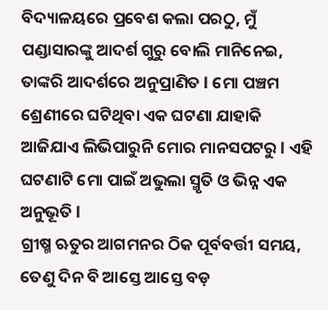ବିଦ୍ୟାଳୟରେ ପ୍ରବେଶ କଲା ପରଠୁ, ମୁଁ ପଣ୍ଡାସାରଙ୍କୁ ଆଦର୍ଶ ଗୁରୁ ବୋଲି ମାନିନେଇ, ତାଙ୍କରି ଆଦର୍ଶରେ ଅନୁପ୍ରାଣିତ l ମୋ ପଞ୍ଚମ ଶ୍ରେଣୀରେ ଘଟିଥିବା ଏକ ଘଟଣା ଯାହାକି ଆଜିଯାଏ ଲିଭିପାରୁନି ମୋର ମାନସପଟରୁ l ଏହି ଘଟଣାଟି ମୋ ପାଇଁ ଅଭୁଲା ସ୍ମୃତି ଓ ଭିନ୍ନ ଏକ ଅନୁଭୂତି l
ଗ୍ରୀଷ୍ମ ଋତୁର ଆଗମନର ଠିକ ପୂର୍ବବର୍ତ୍ତୀ ସମୟ, ତେଣୁ ଦିନ ବି ଆସ୍ତେ ଆସ୍ତେ ବଡ଼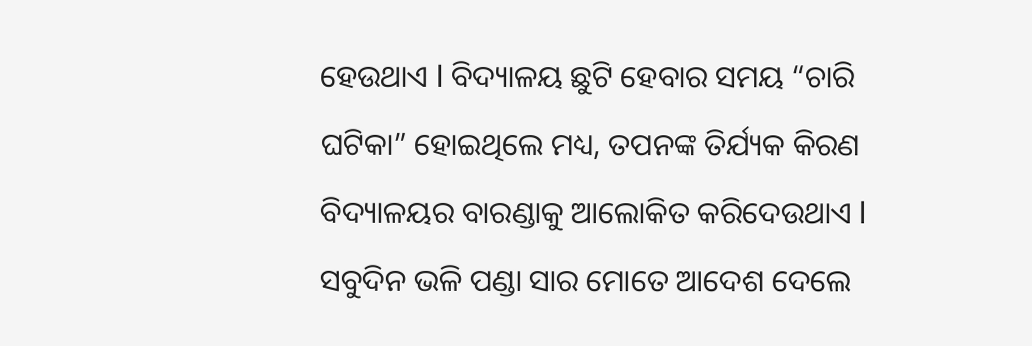ହେଉଥାଏ l ବିଦ୍ୟାଳୟ ଛୁଟି ହେବାର ସମୟ “ଚାରି ଘଟିକା” ହୋଇଥିଲେ ମଧ୍ୟ, ତପନଙ୍କ ତିର୍ଯ୍ୟକ କିରଣ ବିଦ୍ୟାଳୟର ବାରଣ୍ଡାକୁ ଆଲୋକିତ କରିଦେଉଥାଏ l ସବୁଦିନ ଭଳି ପଣ୍ଡା ସାର ମୋତେ ଆଦେଶ ଦେଲେ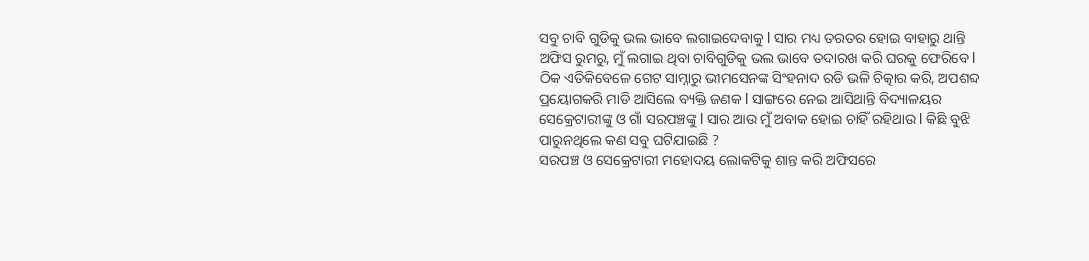ସବୁ ଚାବି ଗୁଡିକୁ ଭଲ ଭାବେ ଲଗାଇଦେବାକୁ l ସାର ମଧ୍ୟ ତରତର ହୋଇ ବାହାରୁ ଥାନ୍ତି ଅଫିସ ରୁମରୁ, ମୁଁ ଲଗାଇ ଥିବା ଚାବିଗୁଡିକୁ ଭଲ ଭାବେ ତଦାରଖ କରି ଘରକୁ ଫେରିବେ l ଠିକ ଏତିକିବେଳେ ଗେଟ ସାମ୍ନାରୁ ଭୀମସେନଙ୍କ ସିଂହନାଦ ରଡି ଭଳି ଚିତ୍କାର କରି, ଅପଶବ୍ଦ ପ୍ରୟୋଗକରି ମାଡି ଆସିଲେ ବ୍ୟକ୍ତି ଜଣକ l ସାଙ୍ଗରେ ନେଇ ଆସିଥାନ୍ତି ବିଦ୍ୟାଳୟର ସେକ୍ରେଟାରୀଙ୍କୁ ଓ ଗାଁ ସରପଞ୍ଚଙ୍କୁ l ସାର ଆଉ ମୁଁ ଅବାକ ହୋଇ ଚାହିଁ ରହିଥାଉ l କିଛି ବୁଝି ପାରୁନଥିଲେ କଣ ସବୁ ଘଟିଯାଇଛି ?
ସରପଞ୍ଚ ଓ ସେକ୍ରେଟାରୀ ମହୋଦୟ ଲୋକଟିକୁ ଶାନ୍ତ କରି ଅଫିସରେ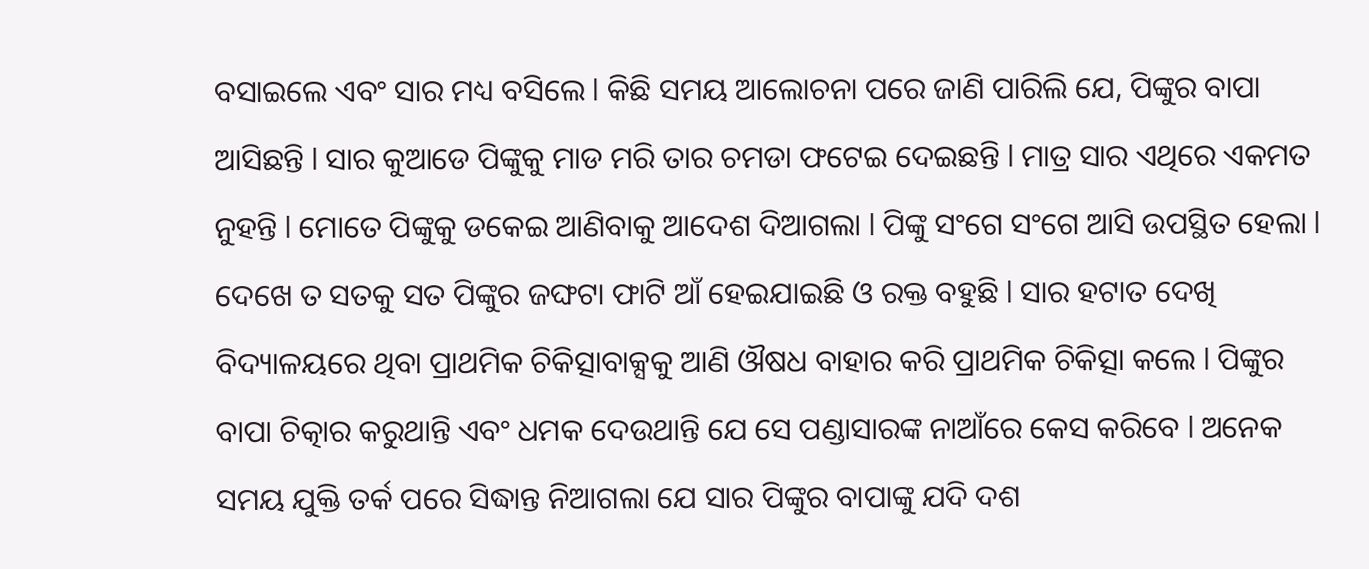ବସାଇଲେ ଏବଂ ସାର ମଧ୍ୟ ବସିଲେ l କିଛି ସମୟ ଆଲୋଚନା ପରେ ଜାଣି ପାରିଲି ଯେ, ପିଙ୍କୁର ବାପା ଆସିଛନ୍ତି l ସାର କୁଆଡେ ପିଙ୍କୁକୁ ମାଡ ମରି ତାର ଚମଡା ଫଟେଇ ଦେଇଛନ୍ତି l ମାତ୍ର ସାର ଏଥିରେ ଏକମତ ନୁହନ୍ତି l ମୋତେ ପିଙ୍କୁକୁ ଡକେଇ ଆଣିବାକୁ ଆଦେଶ ଦିଆଗଲା l ପିଙ୍କୁ ସଂଗେ ସଂଗେ ଆସି ଉପସ୍ଥିତ ହେଲା l ଦେଖେ ତ ସତକୁ ସତ ପିଙ୍କୁର ଜଙ୍ଘଟା ଫାଟି ଆଁ ହେଇଯାଇଛି ଓ ରକ୍ତ ବହୁଛି l ସାର ହଟାତ ଦେଖି ବିଦ୍ୟାଳୟରେ ଥିବା ପ୍ରାଥମିକ ଚିକିତ୍ସାବାକ୍ସକୁ ଆଣି ଔଷଧ ବାହାର କରି ପ୍ରାଥମିକ ଚିକିତ୍ସା କଲେ l ପିଙ୍କୁର ବାପା ଚିତ୍କାର କରୁଥାନ୍ତି ଏବଂ ଧମକ ଦେଉଥାନ୍ତି ଯେ ସେ ପଣ୍ଡାସାରଙ୍କ ନାଆଁରେ କେସ କରିବେ l ଅନେକ ସମୟ ଯୁକ୍ତି ତର୍କ ପରେ ସିଦ୍ଧାନ୍ତ ନିଆଗଲା ଯେ ସାର ପିଙ୍କୁର ବାପାଙ୍କୁ ଯଦି ଦଶ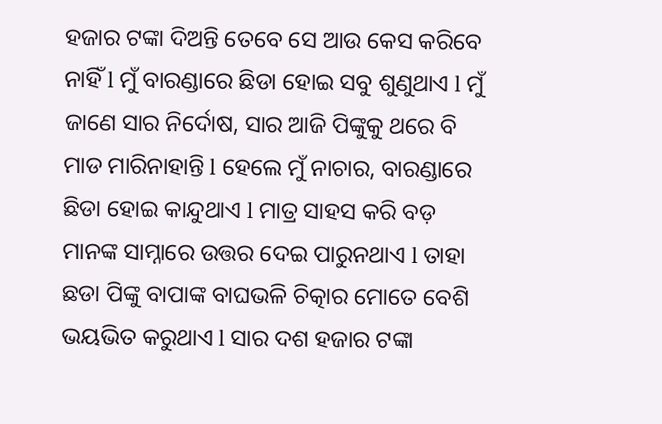ହଜାର ଟଙ୍କା ଦିଅନ୍ତି ତେବେ ସେ ଆଉ କେସ କରିବେ ନାହିଁ l ମୁଁ ବାରଣ୍ଡାରେ ଛିଡା ହୋଇ ସବୁ ଶୁଣୁଥାଏ l ମୁଁ ଜାଣେ ସାର ନିର୍ଦୋଷ, ସାର ଆଜି ପିଙ୍କୁକୁ ଥରେ ବି ମାଡ ମାରିନାହାନ୍ତି l ହେଲେ ମୁଁ ନାଚାର, ବାରଣ୍ଡାରେ ଛିଡା ହୋଇ କାନ୍ଦୁଥାଏ l ମାତ୍ର ସାହସ କରି ବଡ଼ ମାନଙ୍କ ସାମ୍ନାରେ ଉତ୍ତର ଦେଇ ପାରୁନଥାଏ l ତାହା ଛଡା ପିଙ୍କୁ ବାପାଙ୍କ ବାଘଭଳି ଚିତ୍କାର ମୋତେ ବେଶି ଭୟଭିତ କରୁଥାଏ l ସାର ଦଶ ହଜାର ଟଙ୍କା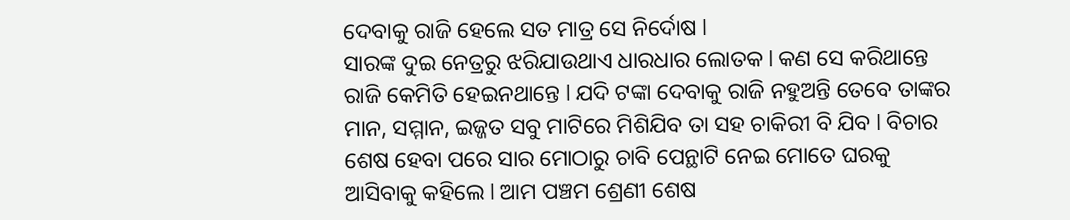ଦେବାକୁ ରାଜି ହେଲେ ସତ ମାତ୍ର ସେ ନିର୍ଦୋଷ l
ସାରଙ୍କ ଦୁଇ ନେତ୍ରରୁ ଝରିଯାଉଥାଏ ଧାରଧାର ଲୋତକ l କଣ ସେ କରିଥାନ୍ତେ ରାଜି କେମିତି ହେଇନଥାନ୍ତେ l ଯଦି ଟଙ୍କା ଦେବାକୁ ରାଜି ନହୁଅନ୍ତି ତେବେ ତାଙ୍କର ମାନ, ସମ୍ମାନ, ଇଜ୍ଜତ ସବୁ ମାଟିରେ ମିଶିଯିବ ତା ସହ ଚାକିରୀ ବି ଯିବ l ବିଚାର ଶେଷ ହେବା ପରେ ସାର ମୋଠାରୁ ଚାବି ପେନ୍ଥାଟି ନେଇ ମୋତେ ଘରକୁ ଆସିବାକୁ କହିଲେ l ଆମ ପଞ୍ଚମ ଶ୍ରେଣୀ ଶେଷ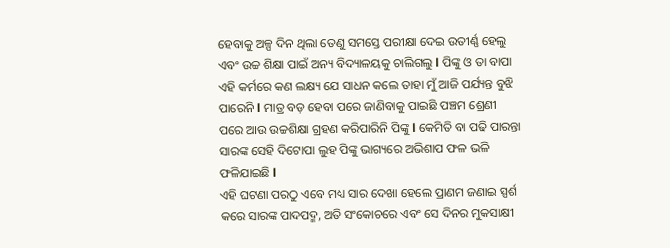ହେବାକୁ ଅଳ୍ପ ଦିନ ଥିଲା ତେଣୁ ସମସ୍ତେ ପରୀକ୍ଷା ଦେଇ ଉତୀର୍ଣ୍ଣ ହେଲୁ ଏବଂ ଉଚ୍ଚ ଶିକ୍ଷା ପାଇଁ ଅନ୍ୟ ବିଦ୍ୟାଳୟକୁ ଚାଲିଗଲୁ l ପିଙ୍କୁ ଓ ତା ବାପା ଏହି କର୍ମରେ କଣ ଲକ୍ଷ୍ୟ ଯେ ସାଧନ କଲେ ତାହା ମୁଁ ଆଜି ପର୍ଯ୍ୟନ୍ତ ବୁଝି ପାରେନି l ମାତ୍ର ବଡ଼ ହେବା ପରେ ଜାଣିବାକୁ ପାଇଛି ପଞ୍ଚମ ଶ୍ରେଣୀ ପରେ ଆଉ ଉଚ୍ଚଶିକ୍ଷା ଗ୍ରହଣ କରିପାରିନି ପିଙ୍କୁ l କେମିତି ବା ପଢି ପାରନ୍ତା ସାରଙ୍କ ସେହି ଦିଟୋପା ଲୁହ ପିଙ୍କୁ ଭାଗ୍ୟରେ ଅଭିଶାପ ଫଳ ଭଳି ଫଳିଯାଇଛି l
ଏହି ଘଟଣା ପରଠୁ ଏବେ ମଧ୍ୟ ସାର ଦେଖା ହେଲେ ପ୍ରାଣମ ଜଣାଇ ସ୍ପର୍ଶ କରେ ସାରଙ୍କ ପାଦପଦ୍ମ, ଅତି ସଂକୋଚରେ ଏବଂ ସେ ଦିନର ମୁକସାକ୍ଷୀ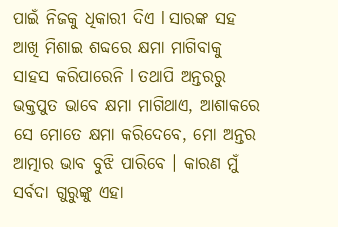ପାଇଁ ନିଜକୁ ଧିକାରୀ ଦିଏ l ସାରଙ୍କ ସହ ଆଖି ମିଶାଇ ଶବ୍ଦରେ କ୍ଷମା ମାଗିବାକୁ ସାହସ କରିପାରେନି l ତଥାପି ଅନ୍ତରରୁ ଭକ୍ତପୁତ ଭାବେ କ୍ଷମା ମାଗିଥାଏ, ଆଶାକରେ ସେ ମୋତେ କ୍ଷମା କରିଦେବେ, ମୋ ଅନ୍ତର ଆତ୍ମାର ଭାବ ବୁଝି ପାରିବେ । କାରଣ ମୁଁ ସର୍ବଦା ଗୁରୁଙ୍କୁ ଏହା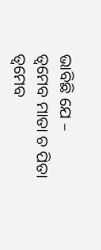ଭାବିଛି ଯେ –
ତ୍ବମେବ ମାତା ଚ ପିତା ତ୍ବମେବ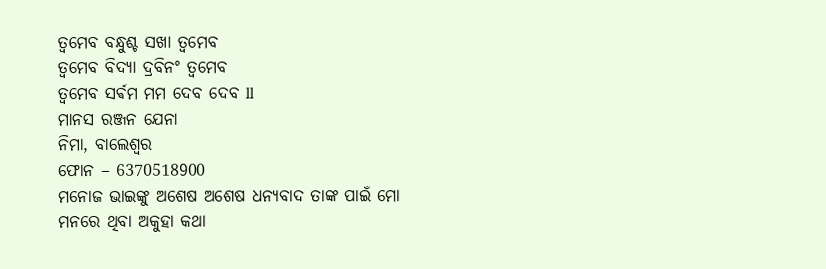ତ୍ବମେବ ବନ୍ଧୁଶ୍ଚ ସଖା ତ୍ୱମେବ
ତ୍ବମେବ ବିଦ୍ୟା ଦ୍ରବିନଂ ତ୍ବମେବ
ତ୍ୱମେବ ସର୍ଵମ ମମ ଦେବ ଦେବ ll
ମାନସ ରଞ୍ଜନ ଯେନା
ନିମା, ବାଲେଶ୍ୱର
ଫୋନ – 6370518900
ମନୋଜ ଭାଇଙ୍କୁ ଅଶେଷ ଅଶେଷ ଧନ୍ୟବାଦ ତାଙ୍କ ପାଇଁ ମୋ ମନରେ ଥିବା ଅକୁହା କଥା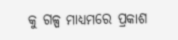କୁ ଗଳ୍ପ ମାଧ୍ୟମରେ ପ୍ରକାଶ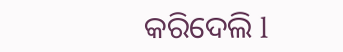କରିଦେଲି l